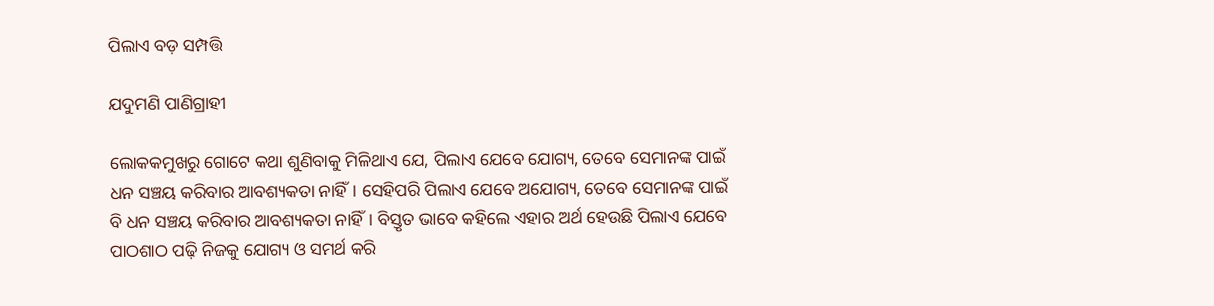ପିଲାଏ ବଡ଼ ସମ୍ପତ୍ତି

ଯଦୁମଣି ପାଣିଗ୍ରାହୀ

ଲୋକକମୁଖରୁ ଗୋଟେ କଥା ଶୁଣିବାକୁ ମିଳିଥାଏ ଯେ, ପିଲାଏ ଯେବେ ଯୋଗ୍ୟ, ତେବେ ସେମାନଙ୍କ ପାଇଁ ଧନ ସଞ୍ଚୟ କରିବାର ଆବଶ୍ୟକତା ନାହିଁ। ସେହିପରି ପିଲାଏ ଯେବେ ଅଯୋଗ୍ୟ, ତେବେ ସେମାନଙ୍କ ପାଇଁ ବି ଧନ ସଞ୍ଚୟ କରିବାର ଆବଶ୍ୟକତା ନାହିଁ। ବିସ୍ତୃତ ଭାବେ କହିଲେ ଏହାର ଅର୍ଥ ହେଉଛି ପିଲାଏ ଯେବେ ପାଠଶାଠ ପଢ଼ି ନିଜକୁ ଯୋଗ୍ୟ ଓ ସମର୍ଥ କରି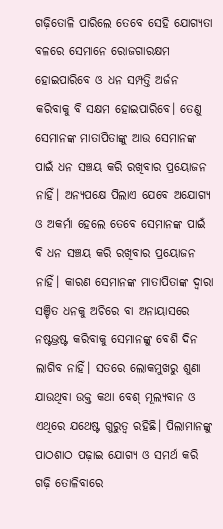ଗଢ଼ିତୋଳି ପାରିଲେ ତେବେ ସେହି ଯୋଗ୍ୟତା ବଳରେ ସେମାନେ ରୋଜଗାରକ୍ଷମ ହୋଇପାରିବେ ଓ ଧନ ସମ୍ପତ୍ତି ଅର୍ଜନ କରିବାକୁ ବି ସକ୍ଷମ ହୋଇପାରିବେ। ତେଣୁ ସେମାନଙ୍କ ମାତାପିତାଙ୍କୁ ଆଉ ସେମାନଙ୍କ ପାଇଁ ଧନ ସଞ୍ଚୟ କରି ରଖିବାର ପ୍ରୟୋଜନ ନାହିଁ। ଅନ୍ୟପକ୍ଷେ ପିଲାଏ ଯେବେ ଅଯୋଗ୍ୟ ଓ ଅକର୍ମା ହେଲେ ତେବେ ସେମାନଙ୍କ ପାଇଁ ବି ଧନ ସଞ୍ଚୟ କରି ରଖିବାର ପ୍ରୟୋଜନ ନାହିଁ। କାରଣ ସେମାନଙ୍କ ମାତାପିତାଙ୍କ ଦ୍ୱାରା ସଞ୍ଚିତ ଧନକୁ ଅଚିରେ ବା ଅନାୟାସରେ ନଷ୍ଟଭ୍ରଷ୍ଟ କରିବାକୁ ସେମାନଙ୍କୁ ବେଶି ଦିନ ଲାଗିବ ନାହିଁ। ସତରେ ଲୋକମୁଖରୁ ଶୁଣା ଯାଉଥିବା ଉକ୍ତ କଥା ବେଶ୍‌ ମୂଲ୍ୟବାନ ଓ ଏଥିରେ ଯଥେଷ୍ଟ ଗୁରୁତ୍ୱ ରହିଛି। ପିଲାମାନଙ୍କୁ ପାଠଶାଠ ପଢ଼ାଇ ଯୋଗ୍ୟ ଓ ସମର୍ଥ କରି ଗଢ଼ି ତୋଳିବାରେ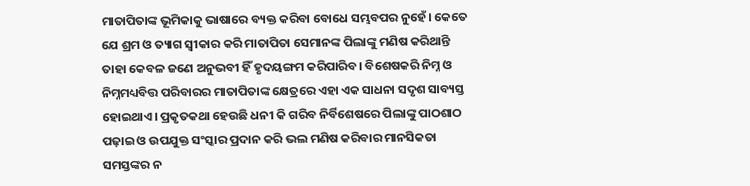ମାତାପିତାଙ୍କ ଭୂମିକାକୁ ଭାଷାରେ ବ୍ୟକ୍ତ କରିବା ବୋଧେ ସମ୍ଭବପର ନୁହେଁ। କେତେ ଯେ ଶ୍ରମ ଓ ତ୍ୟାଗ ସ୍ବୀକାର କରି ମାତାପିତା ସେମାନଙ୍କ ପିଲାଙ୍କୁ ମଣିଷ କରିଥାନ୍ତି ତାହା କେବଳ ଜଣେ ଅନୁଭବୀ ହିଁ ହୃଦୟଙ୍ଗମ କରିପାରିବ। ବିଶେଷକରି ନିମ୍ନ ଓ ନିମ୍ନମଧ୍ୟବିତ୍ତ ପରିବାରର ମାତାପିତାଙ୍କ କ୍ଷେତ୍ରରେ ଏହା ଏକ ସାଧନା ସଦୃଶ ସାବ୍ୟସ୍ତ ହୋଇଥାଏ। ପ୍ରକୃତକଥା ହେଉଛି ଧନୀ କି ଗରିବ ନିର୍ବିଶେଷରେ ପିଲାଙ୍କୁ ପାଠଶାଠ ପଢ଼ାଇ ଓ ଉପଯୁକ୍ତ ସଂସ୍କାର ପ୍ରଦାନ କରି ଭଲ ମଣିଷ କରିବାର ମାନସିକତା ସମସ୍ତଙ୍କର ନ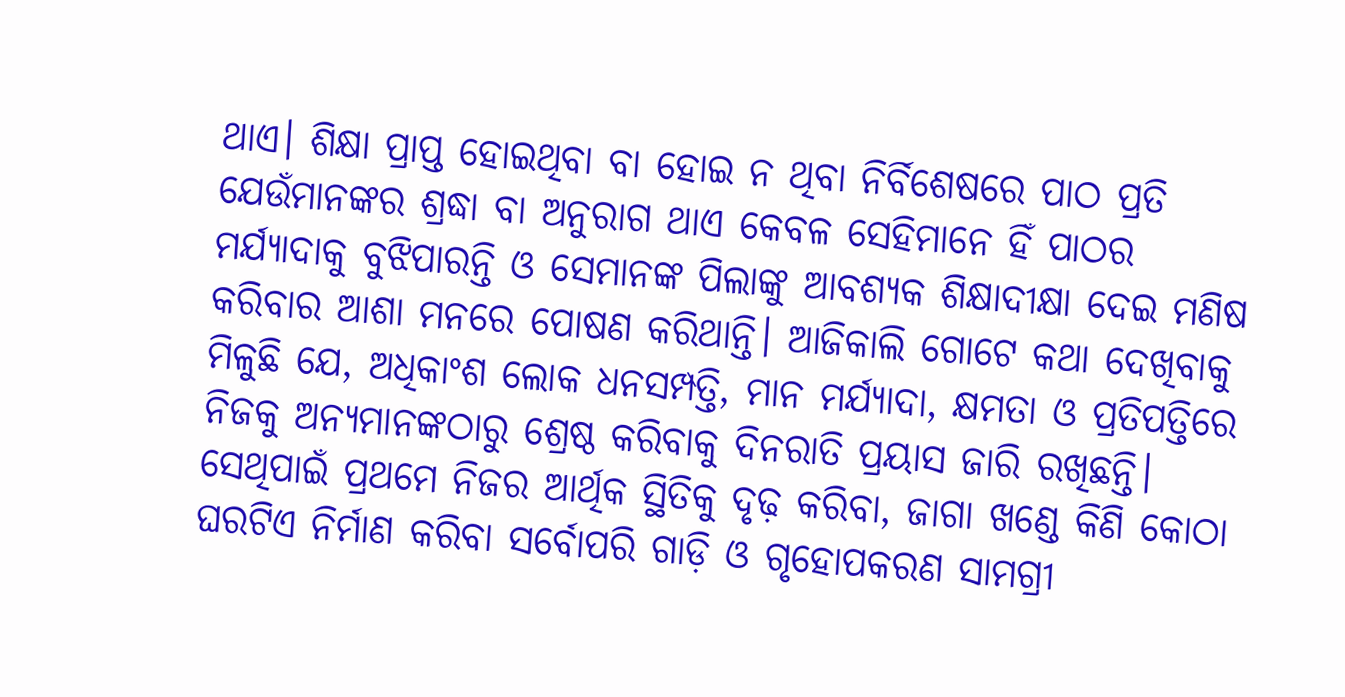ଥାଏ। ଶିକ୍ଷା ପ୍ରାପ୍ତ ହୋଇଥିବା ବା ହୋଇ ନ ଥିବା ନିର୍ବିଶେଷରେ ପାଠ ପ୍ରତି ଯେଉଁମାନଙ୍କର ଶ୍ରଦ୍ଧା ବା ଅନୁରାଗ ଥାଏ କେବଳ ସେହିମାନେ ହିଁ ପାଠର ମର୍ଯ୍ୟାଦାକୁ ବୁଝିପାରନ୍ତି ଓ ସେମାନଙ୍କ ପିଲାଙ୍କୁ ଆବଶ୍ୟକ ଶିକ୍ଷାଦୀକ୍ଷା ଦେଇ ମଣିଷ କରିବାର ଆଶା ମନରେ ପୋଷଣ କରିଥାନ୍ତି। ଆଜିକାଲି ଗୋଟେ କଥା ଦେଖିବାକୁ ମିଳୁଛି ଯେ, ଅଧିକାଂଶ ଲୋକ ଧନସମ୍ପତ୍ତି, ମାନ ମର୍ଯ୍ୟାଦା, କ୍ଷମତା ଓ ପ୍ରତିପତ୍ତିରେ ନିଜକୁ ଅନ୍ୟମାନଙ୍କଠାରୁ ଶ୍ରେଷ୍ଠ କରିବାକୁ ଦିନରାତି ପ୍ରୟାସ ଜାରି ରଖିଛନ୍ତି। ସେଥିପାଇଁ ପ୍ରଥମେ ନିଜର ଆର୍ଥିକ ସ୍ଥିତିକୁ ଦୃଢ଼ କରିବା, ଜାଗା ଖଣ୍ଡେ କିଣି କୋଠା ଘରଟିଏ ନିର୍ମାଣ କରିବା ସର୍ବୋପରି ଗାଡ଼ି ଓ ଗୃହୋପକରଣ ସାମଗ୍ରୀ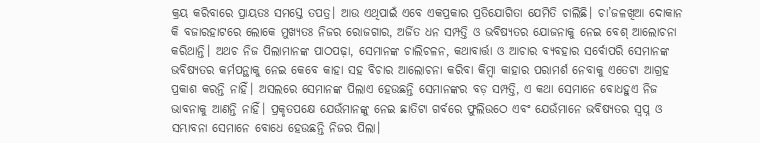କ୍ରୟ କରିବାରେ ପ୍ରାୟତଃ ସମସ୍ତେ ତପତ୍ର। ଆଉ ଏଥିପାଇଁ ଏବେ ଏକପ୍ରକାର ପ୍ରତିଯୋଗିତା ଯେମିତି ଚାଲିଛି। ଚା’ଜଳଖିଆ ଦୋକାନ କି ବଜାରହାଟରେ ଲୋକେ ମୁଖ୍ୟତଃ ନିଜର ରୋଜଗାର, ଅର୍ଜିତ ଧନ ସମ୍ପତ୍ତି ଓ ଭବିଷ୍ୟତର ଯୋଜନାକୁ ନେଇ ବେଶ୍‌ ଆଲୋଚନା କରିଥାନ୍ତି। ଅଥଚ ନିଜ ପିଲାମାନଙ୍କ ପାଠପଢ଼ା, ସେମାନଙ୍କ ଚାଲିଚଳନ, କଥାବାର୍ତ୍ତା ଓ ଆଚାର ବ୍ୟବହାର ସର୍ବୋପରି ସେମାନଙ୍କ ଭବିଷ୍ୟତର କର୍ମପନ୍ଥାକୁ ନେଇ କେବେ କାହା ସହ ବିଚାର ଆଲୋଚନା କରିବା କିମ୍ବା କାହାର ପରାମର୍ଶ ନେବାକୁ ଏତେଟା ଆଗ୍ରହ ପ୍ରକାଶ କରନ୍ତି ନାହିଁ। ଅସଲରେ ସେମାନଙ୍କ ପିଲାଏ ହେଉଛନ୍ତି ସେମାନଙ୍କର ବଡ଼ ସମ୍ପତ୍ତି, ଏ କଥା ସେମାନେ ବୋଧହୁଏ ନିଜ ଭାବନାକୁ ଆଣନ୍ତି ନାହିଁ। ପ୍ରକୃତପକ୍ଷେ ଯେଉଁମାନଙ୍କୁ ନେଇ ଛାତିଟା ଗର୍ବରେ ଫୁଲିଉଠେ ଏବଂ ଯେଉଁମାନେ ଭବିଷ୍ୟତର ସ୍ବପ୍ନ ଓ ସମ୍ଭାବନା ସେମାନେ ବୋଧେ ହେଉଛନ୍ତି ନିଜର ପିଲା।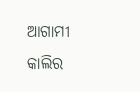ଆଗାମୀ କାଲିର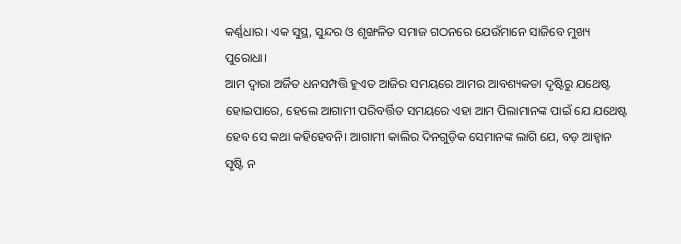କର୍ଣ୍ଣଧାର। ଏକ ସୁସ୍ଥ, ସୁନ୍ଦର ଓ ଶୃଙ୍ଖଳିତ ସମାଜ ଗଠନରେ ଯେଉଁମାନେ ସାଜିବେ ମୁଖ୍ୟ ପୁରୋଧା।
ଆମ ଦ୍ୱାରା ଅର୍ଜିତ ଧନସମ୍ପତ୍ତି ହୁଏତ ଆଜିର ସମୟରେ ଆମର ଆବଶ୍ୟକତା ଦୃଷ୍ଟିରୁ ଯଥେଷ୍ଟ ହୋଇପାରେ, ହେଲେ ଆଗାମୀ ପରିବର୍ତ୍ତିତ ସମୟରେ ଏହା ଆମ ପିଲାମାନଙ୍କ ପାଇଁ ଯେ ଯଥେଷ୍ଟ ହେବ ସେ କଥା କହିହେବନି। ଆଗାମୀ କାଲିର ଦିନଗୁଡ଼ିକ ସେମାନଙ୍କ ଲାଗି ଯେ, ବଡ଼ ଆହ୍ବାନ ସୃଷ୍ଟି ନ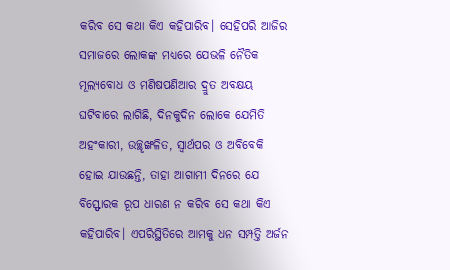କରିବ ସେ କଥା କିଏ କହିପାରିବ। ସେହିପରି ଆଜିର ସମାଜରେ ଲୋକଙ୍କ ମଧ୍ୟରେ ଯେଭଳି ନୈତିକ ମୂଲ୍ୟବୋଧ ଓ ମଣିଷପଣିଆର ଦ୍ରୁତ ଅବକ୍ଷୟ ଘଟିବାରେ ଲାଗିଛି, ଦିନକୁଦିନ ଲୋକେ ଯେମିତି ଅହଂକାରୀ, ଉଚ୍ଛୃଙ୍ଖଳିତ, ସ୍ବାର୍ଥପର ଓ ଅବିବେକି ହୋଇ ଯାଉଛନ୍ତି, ତାହା ଆଗାମୀ ଦିନରେ ଯେ ବିସ୍ଫୋରକ ରୂପ ଧାରଣ ନ କରିବ ସେ କଥା କିଏ କହିପାରିବ। ଏପରିସ୍ଥିତିରେ ଆମକୁ ଧନ ସମ୍ପତ୍ତି ଅର୍ଜନ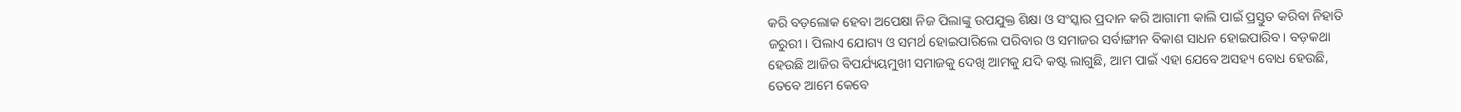କରି ବଡ଼ଲୋକ ହେବା ଅପେକ୍ଷା ନିଜ ପିଲାଙ୍କୁ ଉପଯୁକ୍ତ ଶିକ୍ଷା ଓ ସଂସ୍କାର ପ୍ରଦାନ କରି ଆଗାମୀ କାଲି ପାଇଁ ପ୍ରସ୍ତୁତ କରିବା ନିହାତି ଜରୁରୀ। ପିଲାଏ ଯୋଗ୍ୟ ଓ ସମର୍ଥ ହୋଇପାରିଲେ ପରିବାର ଓ ସମାଜର ସର୍ବାଙ୍ଗୀନ ବିକାଶ ସାଧନ ହୋଇପାରିବ। ବଡ଼କଥା ହେଉଛି ଆଜିର ବିପର୍ଯ୍ୟୟମୁଖୀ ସମାଜକୁ ଦେଖି ଆମକୁ ଯଦି କଷ୍ଟ ଲାଗୁଛି, ଆମ ପାଇଁ ଏହା ଯେବେ ଅସହ୍ୟ ବୋଧ ହେଉଛି, ତେବେ ଆମେ କେବେ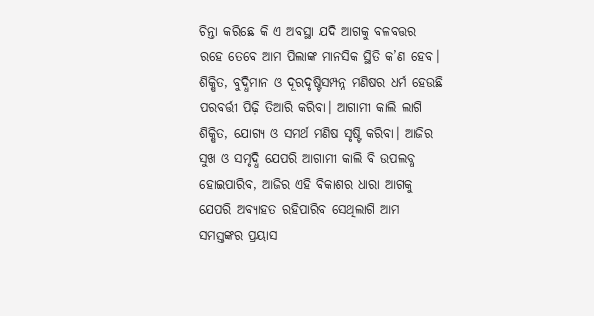ଚିନ୍ତା କରିଛେ କି ଏ ଅବସ୍ଥା ଯଦି ଆଗକୁ ବଳବତ୍ତର ରହେ ତେବେ ଆମ ପିଲାଙ୍କ ମାନସିକ ସ୍ଥିତି କ’ଣ ହେବ। ଶିକ୍ଷିତ, ବୁଦ୍ଧିମାନ ଓ ଦୂରଦୃଷ୍ଟିସମ୍ପନ୍ନ ମଣିଷର ଧର୍ମ ହେଉଛି ପରବର୍ତ୍ତୀ ପିଢ଼ି ତିଆରି କରିବା। ଆଗାମୀ କାଲି ଲାଗି ଶିକ୍ଷିତ, ଯୋଗ୍ୟ ଓ ସମର୍ଥ ମଣିଷ ସୃଷ୍ଟି କରିବା। ଆଜିର ସୁଖ ଓ ସମୃଦ୍ଧି ଯେପରି ଆଗାମୀ କାଲି ବି ଉପଲବ୍ଧ ହୋଇପାରିବ, ଆଜିର ଏହି ବିକାଶର ଧାରା ଆଗକୁ ଯେପରି ଅବ୍ୟାହତ ରହିପାରିବ ସେଥିଲାଗି ଆମ ସମସ୍ତଙ୍କର ପ୍ରୟାସ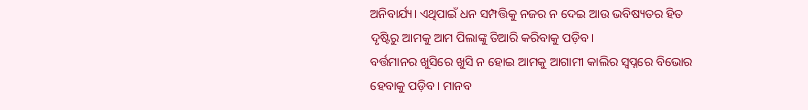ଅନିବାର୍ଯ୍ୟ। ଏଥିପାଇଁ ଧନ ସମ୍ପତ୍ତିକୁ ନଜର ନ ଦେଇ ଆଉ ଭବିଷ୍ୟତର ହିତ ଦୃଷ୍ଟିରୁ ଆମକୁ ଆମ ପିଲାଙ୍କୁ ତିଆରି କରିବାକୁ ପଡ଼ିବ।
ବର୍ତ୍ତମାନର ଖୁସିରେ ଖୁସି ନ ହୋଇ ଆମକୁ ଆଗାମୀ କାଲିର ସ୍ବପ୍ନରେ ବିଭୋର ହେବାକୁ ପଡ଼ିବ। ମାନବ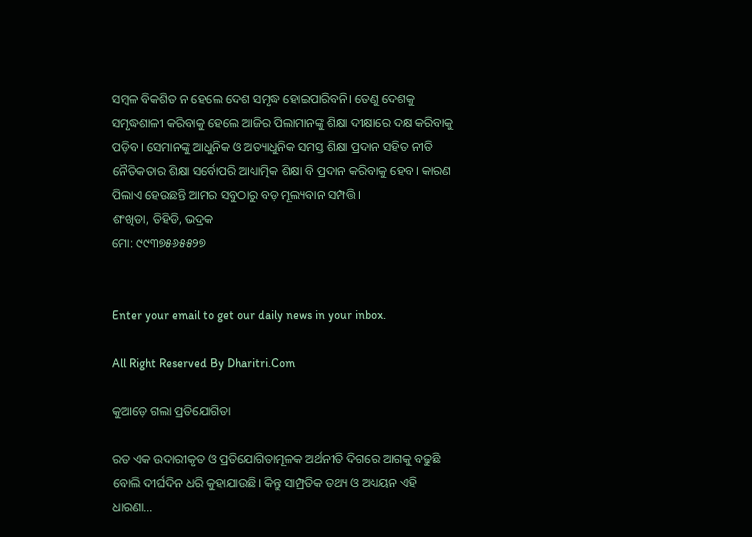ସମ୍ବଳ ବିକଶିତ ନ ହେଲେ ଦେଶ ସମୃଦ୍ଧ ହୋଇପାରିବନି। ତେଣୁ ଦେଶକୁ ସମୃଦ୍ଧଶାଳୀ କରିବାକୁ ହେଲେ ଆଜିର ପିଲାମାନଙ୍କୁ ଶିକ୍ଷା ଦୀକ୍ଷାରେ ଦକ୍ଷ କରିବାକୁ ପଡ଼ିବ। ସେମାନଙ୍କୁ ଆଧୁନିକ ଓ ଅତ୍ୟାଧୁନିକ ସମସ୍ତ ଶିକ୍ଷା ପ୍ରଦାନ ସହିତ ନୀତି ନୈତିକତାର ଶିକ୍ଷା ସର୍ବୋପରି ଆଧ୍ୟାତ୍ମିକ ଶିକ୍ଷା ବି ପ୍ରଦାନ କରିବାକୁ ହେବ। କାରଣ ପିଲାଏ ହେଉଛନ୍ତି ଆମର ସବୁଠାରୁ ବଡ଼ ମୂଲ୍ୟବାନ ସମ୍ପତ୍ତି।
ଶଂଖିଡା, ତିହିଡି, ଭଦ୍ରକ
ମୋ: ୯୯୩୭୫୬୫୫୨୭


Enter your email to get our daily news in your inbox.

All Right Reserved By Dharitri.Com

କୁଆଡ଼େ ଗଲା ପ୍ରତିଯୋଗିତା

ରତ ଏକ ଉଦାରୀକୃତ ଓ ପ୍ରତିଯୋଗିତାମୂଳକ ଅର୍ଥନୀତି ଦିଗରେ ଆଗକୁ ବଢୁଛି ବୋଲି ଦୀର୍ଘଦିନ ଧରି କୁହାଯାଉଛି। କିନ୍ତୁ ସାମ୍ପ୍ରତିକ ତଥ୍ୟ ଓ ଅଧ୍ୟୟନ ଏହି ଧାରଣା…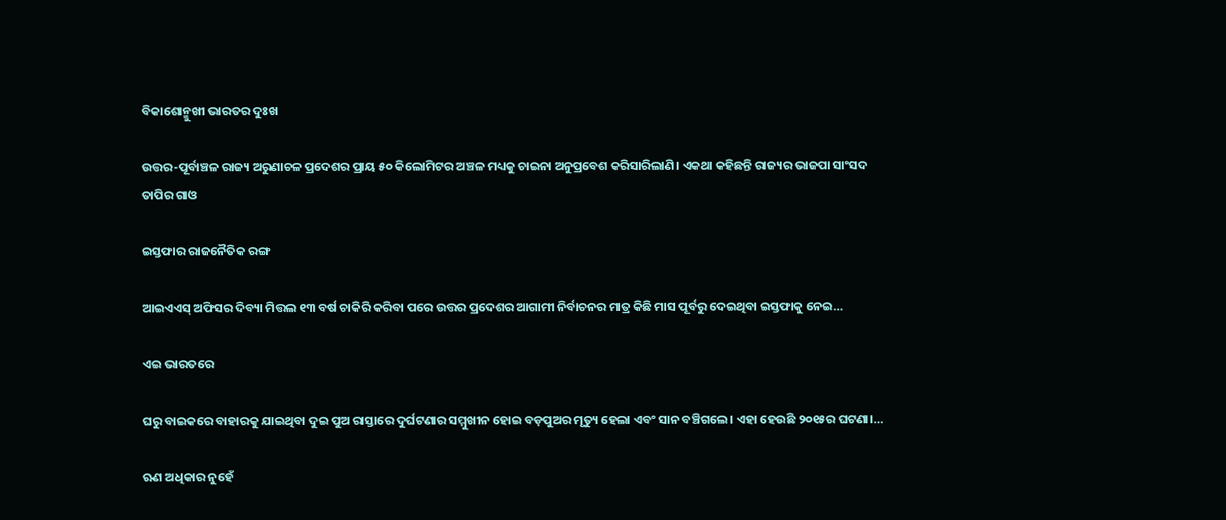ବିକାଶୋନ୍ମୁଖୀ ଭାରତର ଦୁଃଖ

ଉତ୍ତର-ପୂର୍ବାଞ୍ଚଳ ରାଜ୍ୟ ଅରୁଣାଚଳ ପ୍ରଦେଶର ପ୍ରାୟ ୫୦ କିଲୋମିଟର ଅଞ୍ଚଳ ମଧ୍ୟକୁ ଚାଇନା ଅନୁପ୍ରବେଶ କରିସାରିଲାଣି। ଏକଥା କହିଛନ୍ତି ରାଜ୍ୟର ଭାଜପା ସାଂସଦ ତାପିର ଗାଓ

ଇସ୍ତଫାର ରାଜନୈତିକ ରଙ୍ଗ

ଆଇଏଏସ୍‌ ଅଫିସର ଦିବ୍ୟା ମିତ୍ତଲ ୧୩ ବର୍ଷ ଚାକିରି କରିବା ପରେ ଉତ୍ତର ପ୍ରଦେଶର ଆଗାମୀ ନିର୍ବାଚନର ମାତ୍ର କିଛି ମାସ ପୂର୍ବରୁ ଦେଇଥିବା ଇସ୍ତଫାକୁ ନେଇ…

ଏଇ ଭାରତରେ

ଘରୁ ବାଇକରେ ବାହାରକୁ ଯାଇଥିବା ଦୁଇ ପୁଅ ରାସ୍ତାରେ ଦୁର୍ଘଟଣାର ସମ୍ମୁଖୀନ ହୋଇ ବଡ଼ପୁଅର ମୃତ୍ୟୁ ହେଲା ଏବଂ ସାନ ବଞ୍ଚିଗଲେ। ଏହା ହେଉଛି ୨୦୧୫ର ଘଟଣା।…

ଋଣ ଅଧିକାର ନୁହେଁ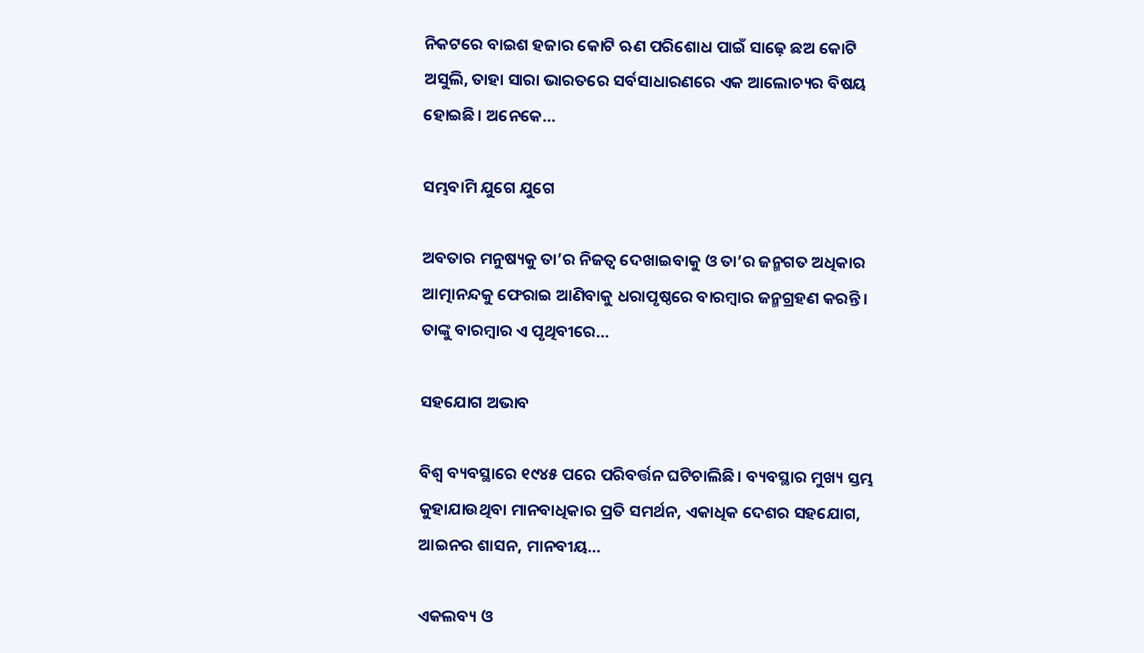ନିକଟରେ ବାଇଶ ହଜାର କୋଟି ଋଣ ପରିଶୋଧ ପାଇଁ ସାଢ଼େ ଛଅ କୋଟି ଅସୁଲି, ତାହା ସାରା ଭାରତରେ ସର୍ବସାଧାରଣରେ ଏକ ଆଲୋଚ୍ୟର ବିଷୟ ହୋଇଛି। ଅନେକେ…

ସମ୍ଭବାମି ଯୁଗେ ଯୁଗେ

ଅବତାର ମନୁଷ୍ୟକୁ ତା’ର ନିଜତ୍ୱ ଦେଖାଇବାକୁ ଓ ତା’ର ଜନ୍ମଗତ ଅଧିକାର ଆତ୍ମାନନ୍ଦକୁ ଫେରାଇ ଆଣିବାକୁ ଧରାପୃଷ୍ଠରେ ବାରମ୍ବାର ଜନ୍ମଗ୍ରହଣ କରନ୍ତି। ତାଙ୍କୁ ବାରମ୍ବାର ଏ ପୃଥିବୀରେ…

ସହଯୋଗ ଅଭାବ

ବିଶ୍ୱ ବ୍ୟବସ୍ଥାରେ ୧୯୪୫ ପରେ ପରିବର୍ତ୍ତନ ଘଟିଚାଲିଛି । ବ୍ୟବସ୍ଥାର ମୁଖ୍ୟ ସ୍ତମ୍ଭ କୁହାଯାଉଥିବା ମାନବାଧିକାର ପ୍ରତି ସମର୍ଥନ, ଏକାଧିକ ଦେଶର ସହଯୋଗ, ଆଇନର ଶାସନ, ମାନବୀୟ…

ଏକଲବ୍ୟ ଓ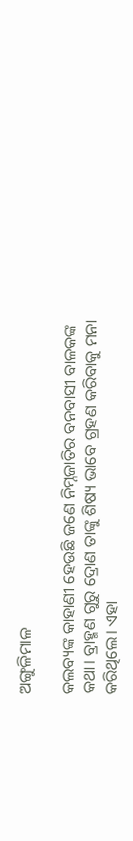ଅଙ୍ଗୁଳିମାଳ

କଲବ୍ୟଙ୍କ କାହାଣୀ ହେଉଛି ଜଣେ ନିମ୍ନଜାତିର ବନବାସୀ ବାଳକଙ୍କ କଥା। ବ୍ରାହ୍ମଣ ଗୁରୁ ଦ୍ରୋଣ ତାଙ୍କୁ ଶିଷ୍ୟ ଭାବେ ଗ୍ରହଣ କରିବାକୁ ମନା କରିଥିଲେ। ଏହା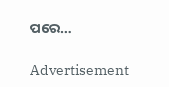ପରେ…

Advertisement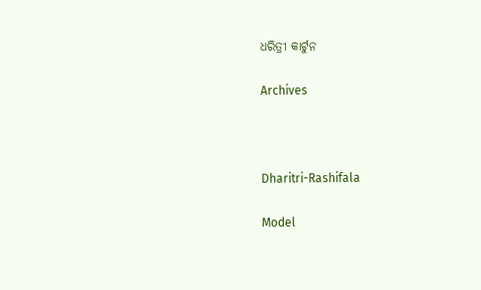ଧରିତ୍ରୀ କାର୍ଟୁନ

Archives



Dharitri-Rashifala

Model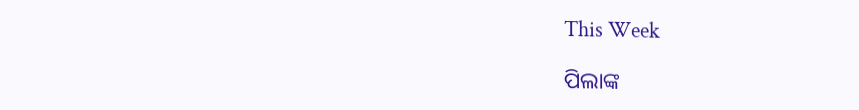This Week

ପିଲାଙ୍କ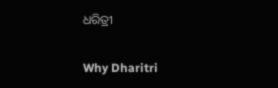ଧରିତ୍ରୀ

Why Dharitri